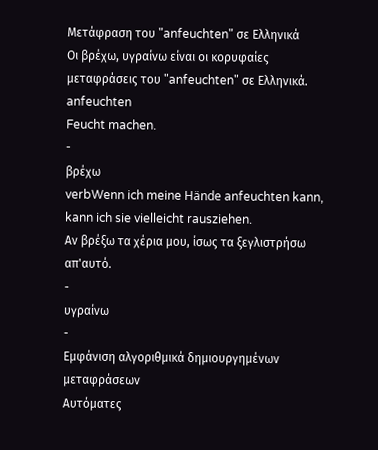Μετάφραση του "anfeuchten" σε Ελληνικά
Οι βρέχω, υγραίνω είναι οι κορυφαίες μεταφράσεις του "anfeuchten" σε Ελληνικά.
anfeuchten
Feucht machen.
-
βρέχω
verbWenn ich meine Hände anfeuchten kann, kann ich sie vielleicht rausziehen.
Αν βρέξω τα χέρια μου, ίσως τα ξεγλιστρήσω απ'αυτό.
-
υγραίνω
-
Εμφάνιση αλγοριθμικά δημιουργημένων μεταφράσεων
Αυτόματες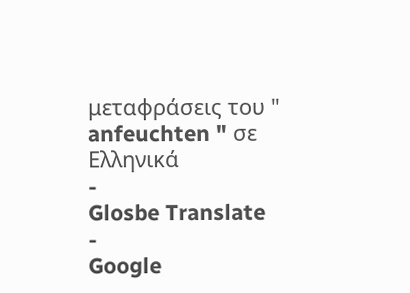μεταφράσεις του " anfeuchten " σε Ελληνικά
-
Glosbe Translate
-
Google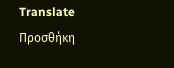Translate
Προσθήκη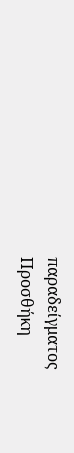παραδείγματος
Προσθήκη